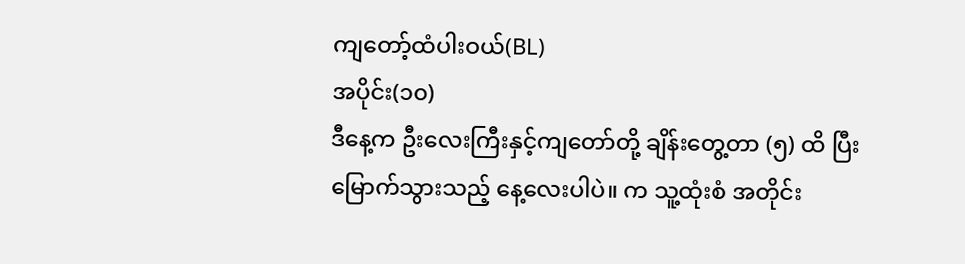ကျတော့်ထံပါးဝယ်(BL)
အပိုင်း(၁၀)
ဒီနေ့က ဦးလေးကြီးနှင့်ကျတော်တို့ ချိန်းတွေ့တာ (၅) ထိ ပြီးမြောက်သွားသည့် နေ့လေးပါပဲ။ က သူ့ထုံးစံ အတိုင်း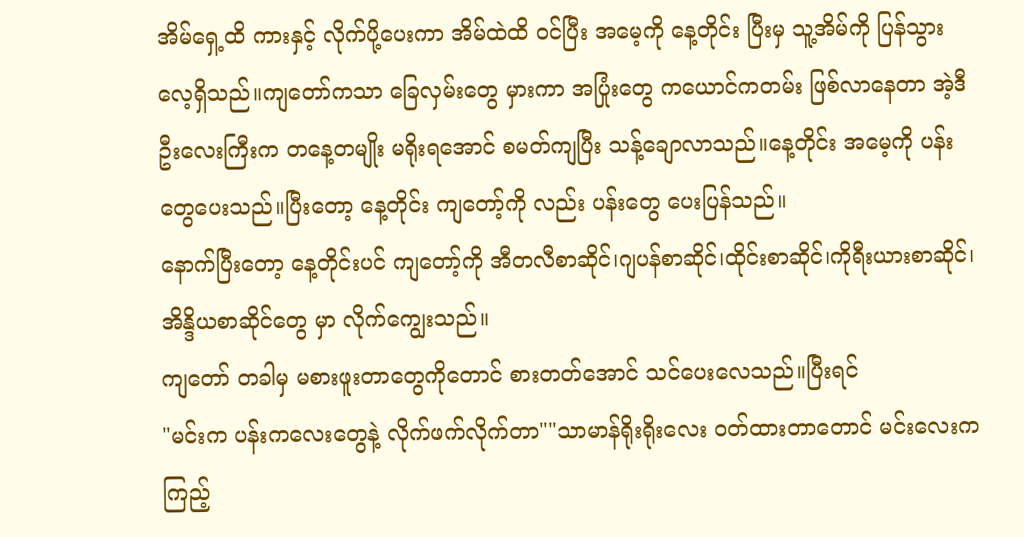အိမ်ရှေ့ထိ ကားနှင့် လိုက်ပို့ပေးကာ အိမ်ထဲထိ ဝင်ပြီး အမေ့ကို နေ့တိုင်း ပြီးမှ သူ့အိမ်ကို ပြန်သွားလေ့ရှိသည်။ကျတော်ကသာ ခြေလှမ်းတွေ မှားကာ အပြုံးတွေ ကယောင်ကတမ်း ဖြစ်လာနေတာ အဲ့ဒီ ဦးလေးကြီးက တနေ့တမျိုး မရိုးရအောင် စမတ်ကျပြီး သန့်ချောလာသည်။နေ့တိုင်း အမေ့ကို ပန်းတွေပေးသည်။ပြီးတော့ နေ့တိုင်း ကျတော့်ကို လည်း ပန်းတွေ ပေးပြန်သည်။
နောက်ပြီးတော့ နေ့တိုင်းပင် ကျတော့်ကို အီတလီစာဆိုင်၊ဂျပန်စာဆိုင်၊ထိုင်းစာဆိုင်၊ကိုရီးယားစာဆိုင်၊အိန္ဒိယစာဆိုင်တွေ မှာ လိုက်ကျွေးသည်။
ကျတော် တခါမှ မစားဖူးတာတွေကိုတောင် စားတတ်အောင် သင်ပေးလေသည်။ပြီးရင်
"မင်းက ပန်းကလေးတွေနဲ့ လိုက်ဖက်လိုက်တာ""သာမာန်ရိုးရိုးလေး ဝတ်ထားတာတောင် မင်းလေးက ကြည့်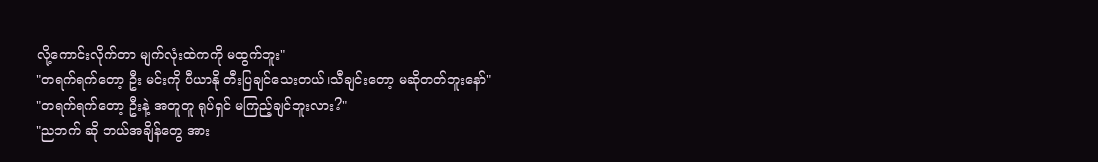လို့ကောင်းလိုက်တာ မျက်လုံးထဲကကို မထွက်ဘူး"
"တရက်ရက်တော့ ဦး မင်းကို ပီယာနို တီးပြချင်သေးတယ်၊သီချင်းတော့ မဆိုတတ်ဘူးနော်"
"တရက်ရက်တော့ ဦးနဲ့ အတူတူ ရုပ်ရှင် မကြည့်ချင်ဘူးလား?"
"ညဘက် ဆို ဘယ်အချိန်တွေ အား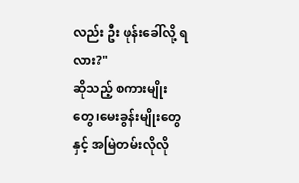လည်း ဦး ဖုန်းခေါ်လို့ ရလား?"
ဆိုသည့် စကားမျိုးတွေ၊မေးခွန်းမျိုးတွေနှင့် အမြဲတမ်းလိုလို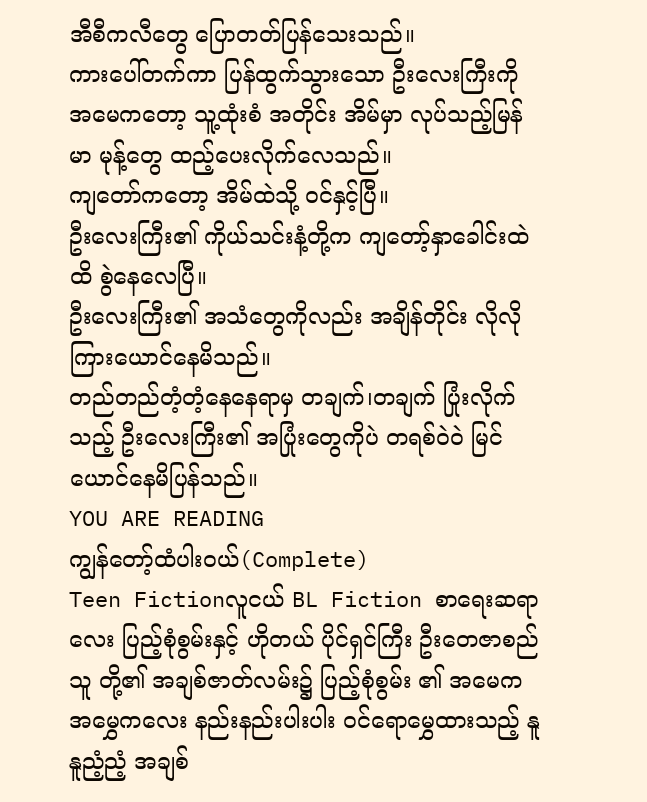အီစီကလီတွေ ပြောတတ်ပြန်သေးသည်။
ကားပေါ်တက်ကာ ပြန်ထွက်သွားသော ဦးလေးကြီးကို အမေကတော့ သူ့ထုံးစံ အတိုင်း အိမ်မှာ လုပ်သည့်မြန်မာ မုန့်တွေ ထည့်ပေးလိုက်လေသည်။
ကျတော်ကတော့ အိမ်ထဲသို့ ဝင်နှင့်ပြီ။
ဦးလေးကြီး၏ ကိုယ်သင်းနံ့တို့က ကျတော့်နှာခေါင်းထဲ ထိ စွဲနေလေပြီ။
ဦးလေးကြီး၏ အသံတွေကိုလည်း အချိန်တိုင်း လိုလို ကြားယောင်နေမိသည်။
တည်တည်တံ့တံ့နေနေရာမှ တချက်၊တချက် ပြုံးလိုက်သည့် ဦးလေးကြီး၏ အပြုံးတွေကိုပဲ တရစ်ဝဲဝဲ မြင်ယောင်နေမိပြန်သည်။
YOU ARE READING
ကျွန်တော့်ထံပါးဝယ်(Complete)
Teen Fictionလူငယ် BL Fiction စာရေးဆရာလေး ပြည့်စုံစွမ်းနှင့် ဟိုတယ် ပိုင်ရှင်ကြီး ဦးတေဇာစည်သူ တို့၏ အချစ်ဇာတ်လမ်း၌ ပြည့်စုံစွမ်း ၏ အမေက အမွှေကလေး နည်းနည်းပါးပါး ဝင်ရောမွှေထားသည့် နူနူညံ့ညံ့ အချစ်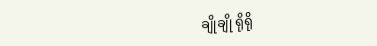ချိုချို ရိုရို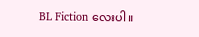BL Fiction လေးပါ။